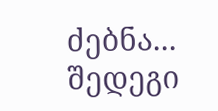ძებნა...
შედეგი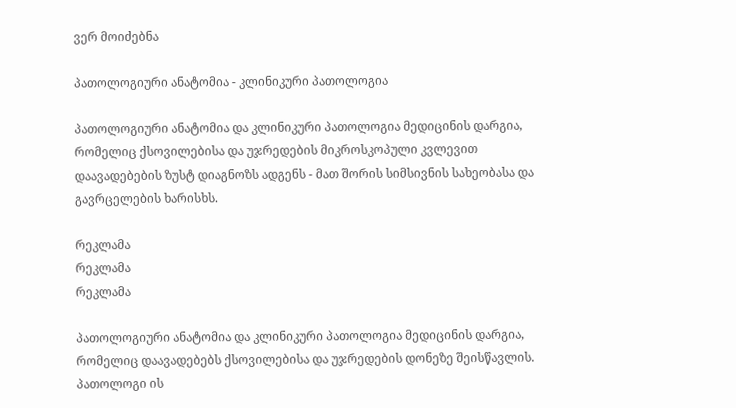ვერ მოიძებნა

პათოლოგიური ანატომია - კლინიკური პათოლოგია

პათოლოგიური ანატომია და კლინიკური პათოლოგია მედიცინის დარგია, რომელიც ქსოვილებისა და უჯრედების მიკროსკოპული კვლევით დაავადებების ზუსტ დიაგნოზს ადგენს - მათ შორის სიმსივნის სახეობასა და გავრცელების ხარისხს.

რეკლამა
რეკლამა
რეკლამა

პათოლოგიური ანატომია და კლინიკური პათოლოგია მედიცინის დარგია, რომელიც დაავადებებს ქსოვილებისა და უჯრედების დონეზე შეისწავლის. პათოლოგი ის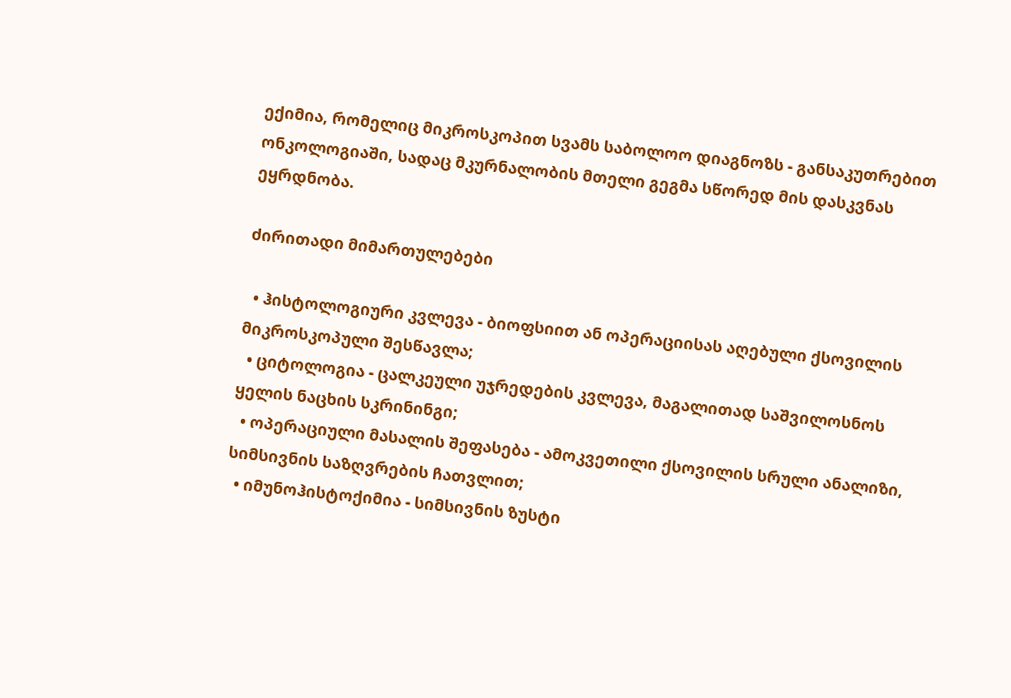ექიმია, რომელიც მიკროსკოპით სვამს საბოლოო დიაგნოზს - განსაკუთრებით ონკოლოგიაში, სადაც მკურნალობის მთელი გეგმა სწორედ მის დასკვნას ეყრდნობა.

ძირითადი მიმართულებები

  • ჰისტოლოგიური კვლევა - ბიოფსიით ან ოპერაციისას აღებული ქსოვილის მიკროსკოპული შესწავლა;
  • ციტოლოგია - ცალკეული უჯრედების კვლევა, მაგალითად საშვილოსნოს ყელის ნაცხის სკრინინგი;
  • ოპერაციული მასალის შეფასება - ამოკვეთილი ქსოვილის სრული ანალიზი, სიმსივნის საზღვრების ჩათვლით;
  • იმუნოჰისტოქიმია - სიმსივნის ზუსტი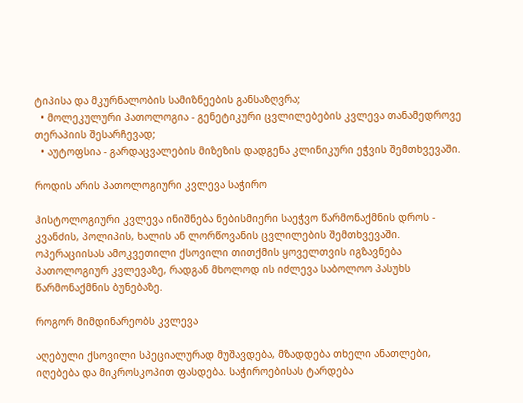ტიპისა და მკურნალობის სამიზნეების განსაზღვრა;
  • მოლეკულური პათოლოგია - გენეტიკური ცვლილებების კვლევა თანამედროვე თერაპიის შესარჩევად;
  • აუტოფსია - გარდაცვალების მიზეზის დადგენა კლინიკური ეჭვის შემთხვევაში.

როდის არის პათოლოგიური კვლევა საჭირო

ჰისტოლოგიური კვლევა ინიშნება ნებისმიერი საეჭვო წარმონაქმნის დროს - კვანძის, პოლიპის, ხალის ან ლორწოვანის ცვლილების შემთხვევაში. ოპერაციისას ამოკვეთილი ქსოვილი თითქმის ყოველთვის იგზავნება პათოლოგიურ კვლევაზე, რადგან მხოლოდ ის იძლევა საბოლოო პასუხს წარმონაქმნის ბუნებაზე.

როგორ მიმდინარეობს კვლევა

აღებული ქსოვილი სპეციალურად მუშავდება, მზადდება თხელი ანათლები, იღებება და მიკროსკოპით ფასდება. საჭიროებისას ტარდება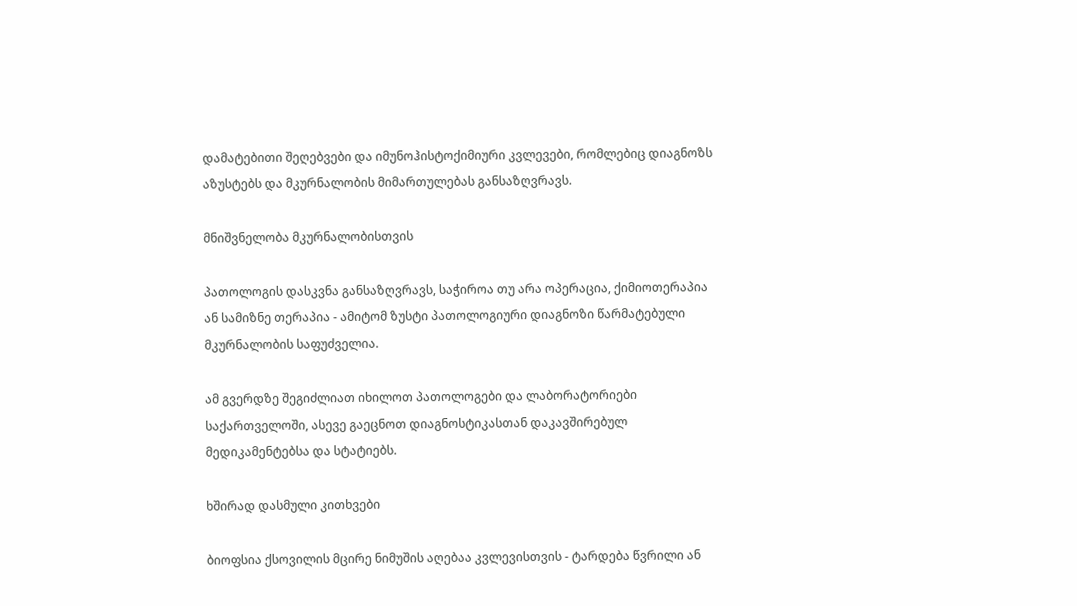დამატებითი შეღებვები და იმუნოჰისტოქიმიური კვლევები, რომლებიც დიაგნოზს აზუსტებს და მკურნალობის მიმართულებას განსაზღვრავს.

მნიშვნელობა მკურნალობისთვის

პათოლოგის დასკვნა განსაზღვრავს, საჭიროა თუ არა ოპერაცია, ქიმიოთერაპია ან სამიზნე თერაპია - ამიტომ ზუსტი პათოლოგიური დიაგნოზი წარმატებული მკურნალობის საფუძველია.

ამ გვერდზე შეგიძლიათ იხილოთ პათოლოგები და ლაბორატორიები საქართველოში, ასევე გაეცნოთ დიაგნოსტიკასთან დაკავშირებულ მედიკამენტებსა და სტატიებს.

ხშირად დასმული კითხვები

ბიოფსია ქსოვილის მცირე ნიმუშის აღებაა კვლევისთვის - ტარდება წვრილი ან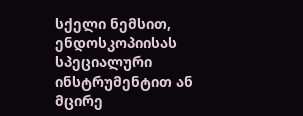სქელი ნემსით, ენდოსკოპიისას სპეციალური ინსტრუმენტით ან მცირე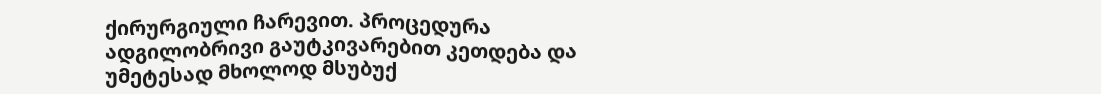ქირურგიული ჩარევით. პროცედურა ადგილობრივი გაუტკივარებით კეთდება და უმეტესად მხოლოდ მსუბუქ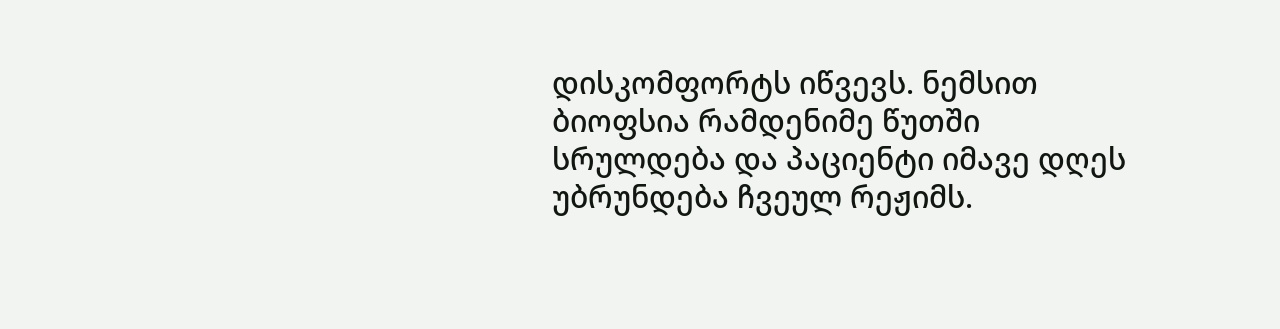დისკომფორტს იწვევს. ნემსით ბიოფსია რამდენიმე წუთში სრულდება და პაციენტი იმავე დღეს უბრუნდება ჩვეულ რეჟიმს.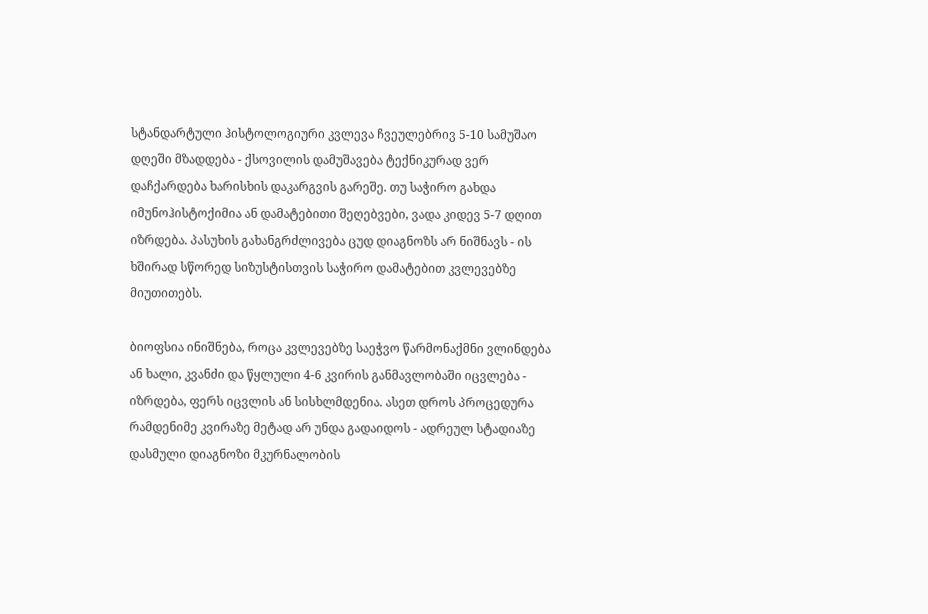სტანდარტული ჰისტოლოგიური კვლევა ჩვეულებრივ 5-10 სამუშაო დღეში მზადდება - ქსოვილის დამუშავება ტექნიკურად ვერ დაჩქარდება ხარისხის დაკარგვის გარეშე. თუ საჭირო გახდა იმუნოჰისტოქიმია ან დამატებითი შეღებვები, ვადა კიდევ 5-7 დღით იზრდება. პასუხის გახანგრძლივება ცუდ დიაგნოზს არ ნიშნავს - ის ხშირად სწორედ სიზუსტისთვის საჭირო დამატებით კვლევებზე მიუთითებს.

ბიოფსია ინიშნება, როცა კვლევებზე საეჭვო წარმონაქმნი ვლინდება ან ხალი, კვანძი და წყლული 4-6 კვირის განმავლობაში იცვლება - იზრდება, ფერს იცვლის ან სისხლმდენია. ასეთ დროს პროცედურა რამდენიმე კვირაზე მეტად არ უნდა გადაიდოს - ადრეულ სტადიაზე დასმული დიაგნოზი მკურნალობის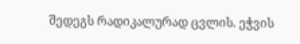შედეგს რადიკალურად ცვლის. ეჭვის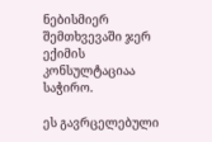ნებისმიერ შემთხვევაში ჯერ ექიმის კონსულტაციაა საჭირო.

ეს გავრცელებული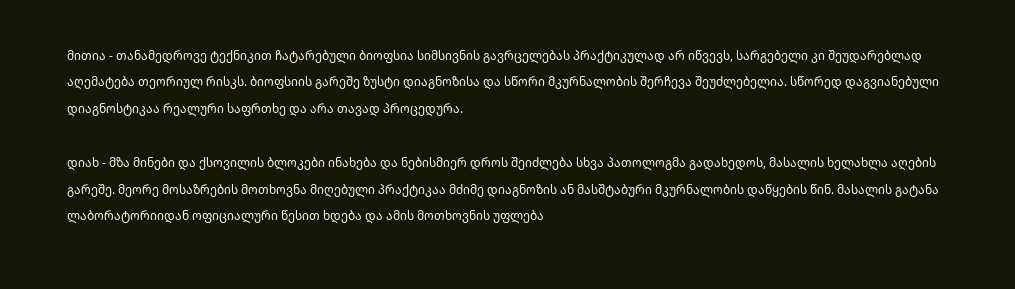მითია - თანამედროვე ტექნიკით ჩატარებული ბიოფსია სიმსივნის გავრცელებას პრაქტიკულად არ იწვევს, სარგებელი კი შეუდარებლად აღემატება თეორიულ რისკს. ბიოფსიის გარეშე ზუსტი დიაგნოზისა და სწორი მკურნალობის შერჩევა შეუძლებელია. სწორედ დაგვიანებული დიაგნოსტიკაა რეალური საფრთხე და არა თავად პროცედურა.

დიახ - მზა მინები და ქსოვილის ბლოკები ინახება და ნებისმიერ დროს შეიძლება სხვა პათოლოგმა გადახედოს, მასალის ხელახლა აღების გარეშე. მეორე მოსაზრების მოთხოვნა მიღებული პრაქტიკაა მძიმე დიაგნოზის ან მასშტაბური მკურნალობის დაწყების წინ. მასალის გატანა ლაბორატორიიდან ოფიციალური წესით ხდება და ამის მოთხოვნის უფლება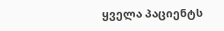ყველა პაციენტს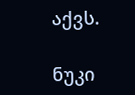აქვს.

ნუკი